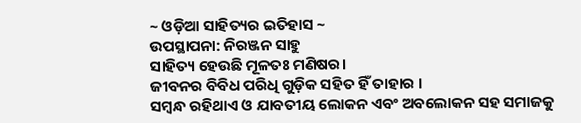~ ଓଡ଼ିଆ ସାହିତ୍ୟର ଇତିହାସ ~
ଉପସ୍ଥାପନା: ନିରଞ୍ଜନ ସାହୁ
ସାହିତ୍ୟ ହେଉଛି ମୂଳତଃ ମଣିଷର।
ଜୀବନର ବିବିଧ ପରିଧି ଗୁଡ଼ିକ ସହିତ ହିଁ ତାହାର ।
ସମ୍ବନ୍ଧ ରହିଥାଏ ଓ ଯାବତୀୟ ଲୋକନ ଏବଂ ଅବଲୋକନ ସହ ସମାଜକୁ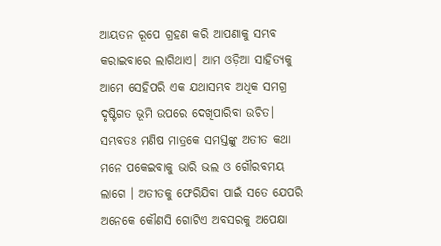ଆୟତନ ରୂପେ ଗ୍ରହଣ କରି ଆପଣାକୁ ସମ୍ଭବ କରାଇବାରେ ଲାଗିଥାଏ। ଆମ ଓଡ଼ିଆ ସାହିତ୍ୟକୁ ଆମେ ସେହିପରି ଏକ ଯଥାସମ୍ଭବ ଅଧିକ ସମଗ୍ର ଦୃଷ୍ଟିଗତ ଭୂମି ଉପରେ ଦେଖିପାରିବା ଉଚିତ। ସମ୍ଭବତଃ ମଣିଷ ମାତ୍ରକେ ସମସ୍ତଙ୍କୁ ଅତୀତ କଥା ମନେ ପକେଇବାକୁ ଭାରି ଭଲ ଓ ଗୌରବମୟ ଲାଗେ । ଅତୀତକୁ ଫେରିଯିବା ପାଇଁ ସତେ ଯେପରି ଅନେକେ କୌଣସି ଗୋଟିଏ ଅବସରକୁ ଅପେକ୍ଷା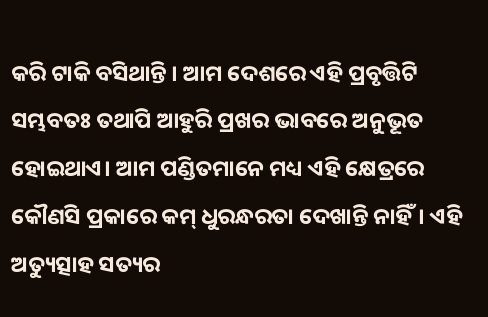କରି ଟାକି ବସିଥାନ୍ତି । ଆମ ଦେଶରେ ଏହି ପ୍ରବୃତ୍ତିଟି ସମ୍ଭବତଃ ତଥାପି ଆହୁରି ପ୍ରଖର ଭାବରେ ଅନୁଭୂତ ହୋଇଥାଏ। ଆମ ପଣ୍ଡିତମାନେ ମଧ୍ୟ ଏହି କ୍ଷେତ୍ରରେ କୌଣସି ପ୍ରକାରେ କମ୍ ଧୁରନ୍ଧରତା ଦେଖାନ୍ତି ନାହିଁ। ଏହି ଅତ୍ୟୁତ୍ସାହ ସତ୍ୟର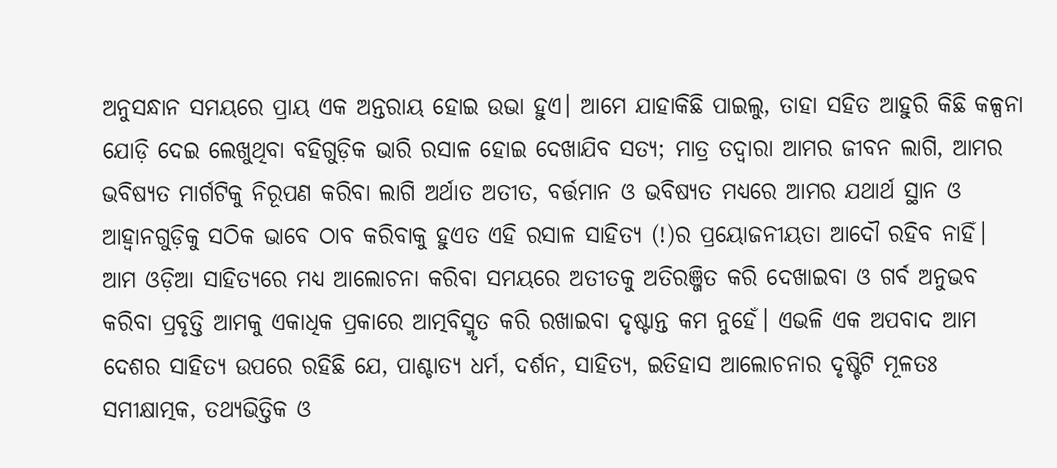ଅନୁସନ୍ଧାନ ସମୟରେ ପ୍ରାୟ ଏକ ଅନ୍ତରାୟ ହୋଇ ଉଭା ହୁଏ। ଆମେ ଯାହାକିଛି ପାଇଲୁ, ତାହା ସହିତ ଆହୁରି କିଛି କଳ୍ପନା ଯୋଡ଼ି ଦେଇ ଲେଖୁଥିବା ବହିଗୁଡ଼ିକ ଭାରି ରସାଳ ହୋଇ ଦେଖାଯିବ ସତ୍ୟ; ମାତ୍ର ତଦ୍ୱାରା ଆମର ଜୀବନ ଲାଗି, ଆମର ଭବିଷ୍ୟତ ମାର୍ଗଟିକୁ ନିରୂପଣ କରିବା ଲାଗି ଅର୍ଥାତ ଅତୀତ, ବର୍ତ୍ତମାନ ଓ ଭବିଷ୍ୟତ ମଧ୍ୟରେ ଆମର ଯଥାର୍ଥ ସ୍ଥାନ ଓ ଆହ୍ବାନଗୁଡ଼ିକୁ ସଠିକ ଭାବେ ଠାବ କରିବାକୁ ହୁଏତ ଏହି ରସାଳ ସାହିତ୍ୟ (!)ର ପ୍ରୟୋଜନୀୟତା ଆଦୌ ରହିବ ନାହିଁ।
ଆମ ଓଡ଼ିଆ ସାହିତ୍ୟରେ ମଧ୍ୟ ଆଲୋଚନା କରିବା ସମୟରେ ଅତୀତକୁ ଅତିରଞ୍ଜିତ କରି ଦେଖାଇବା ଓ ଗର୍ବ ଅନୁଭବ କରିବା ପ୍ରବୃତ୍ତି ଆମକୁ ଏକାଧିକ ପ୍ରକାରେ ଆତ୍ମବିସ୍ମୃତ କରି ରଖାଇବା ଦୃଷ୍ଟାନ୍ତ କମ ନୁହେଁ। ଏଭଳି ଏକ ଅପବାଦ ଆମ ଦେଶର ସାହିତ୍ୟ ଉପରେ ରହିଛି ଯେ, ପାଶ୍ଚାତ୍ୟ ଧର୍ମ, ଦର୍ଶନ, ସାହିତ୍ୟ, ଇତିହାସ ଆଲୋଚନାର ଦୃଷ୍ଟିଟି ମୂଳତଃ ସମୀକ୍ଷାତ୍ମକ, ତଥ୍ୟଭିତ୍ତିକ ଓ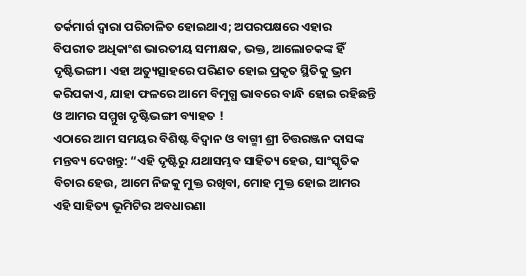ତର୍କମାର୍ଗ ଦ୍ଵାରା ପରିଚାଳିତ ହୋଇଥାଏ; ଅପରପକ୍ଷରେ ଏହାର ବିପରୀତ ଅଧିକାଂଶ ଭାରତୀୟ ସମୀକ୍ଷକ, ଭକ୍ତ, ଆଲୋଚକଙ୍କ ହିଁ ଦୃଷ୍ଟିଭଙ୍ଗୀ। ଏହା ଅତ୍ୟୁତ୍ସାହରେ ପରିଣତ ହୋଇ ପ୍ରକୃତ ସ୍ଥିତିକୁ ଭ୍ରମ କରିପକାଏ, ଯାହା ଫଳରେ ଆମେ ବିମୁଗ୍ଧ ଭାବରେ ବାନ୍ଧି ହୋଇ ରହିଛନ୍ତି ଓ ଆମର ସମ୍ମୁଖ ଦୃଷ୍ଟିଭଙ୍ଗୀ ବ୍ୟାହତ !
ଏଠାରେ ଆମ ସମୟର ବିଶିଷ୍ଟ ବିଦ୍ୱାନ ଓ ବାଗ୍ମୀ ଶ୍ରୀ ଚିତ୍ତରଞ୍ଜନ ଦାସଙ୍କ ମନ୍ତବ୍ୟ ଦେଖନ୍ତୁ: “ଏହି ଦୃଷ୍ଟିରୁ ଯଥାସମ୍ଭବ ସାହିତ୍ୟ ହେଉ, ସାଂସ୍କୃତିକ ବିଚାର ହେଉ, ଆମେ ନିଜକୁ ମୁକ୍ତ ରଖିବା, ମୋହ ମୁକ୍ତ ହୋଇ ଆମର ଏହି ସାହିତ୍ୟ ଭୂମିଟିର ଅବଧାରଣା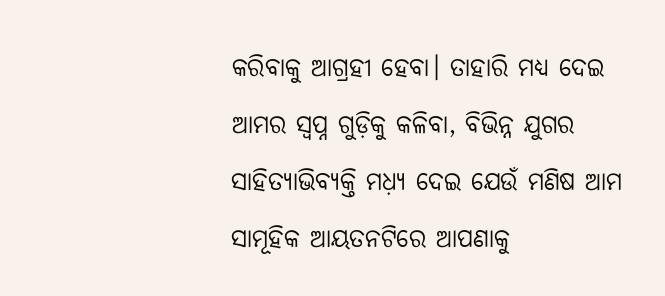କରିବାକୁ ଆଗ୍ରହୀ ହେବା। ତାହାରି ମଧ୍ୟ ଦେଇ ଆମର ସ୍ବପ୍ନ ଗୁଡ଼ିକୁ କଳିବା, ବିଭିନ୍ନ ଯୁଗର ସାହିତ୍ୟାଭିବ୍ୟକ୍ତି ମଧ଼୍ୟ ଦେଇ ଯେଉଁ ମଣିଷ ଆମ ସାମୂହିକ ଆୟତନଟିରେ ଆପଣାକୁ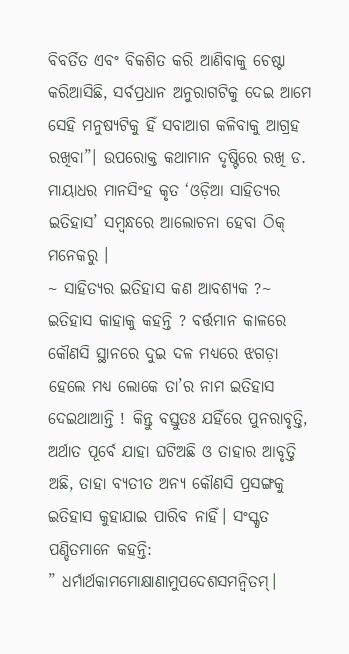ବିବର୍ତିତ ଏବଂ ବିକଶିତ କରି ଆଣିବାକୁ ଚେଷ୍ଟା କରିଆସିଛି, ସର୍ବପ୍ରଧାନ ଅନୁରାଗଟିକୁ ଦେଇ ଆମେ ସେହି ମନୁଷ୍ୟଟିକୁ ହିଁ ସବାଆଗ କଳିବାକୁ ଆଗ୍ରହ ରଖିବା”। ଉପରୋକ୍ତ କଥାମାନ ଦୃଷ୍ଟିରେ ରଖି ଡ. ମାୟାଧର ମାନସିଂହ କୃତ ‘ଓଡ଼ିଆ ସାହିତ୍ୟର ଇତିହାସ’ ସମ୍ବନ୍ଧରେ ଆଲୋଚନା ହେବା ଠିକ୍ ମନେକରୁ ।
~ ସାହିତ୍ୟର ଇତିହାସ କଣ ଆବଶ୍ୟକ ?~
ଇତିହାସ କାହାକୁ କହନ୍ତି ? ବର୍ତ୍ତମାନ କାଳରେ କୌଣସି ସ୍ଥାନରେ ଦୁଇ ଦଳ ମଧ୍ୟରେ ଝଗଡ଼ା ହେଲେ ମଧ୍ୟ ଲୋକେ ତା’ର ନାମ ଇତିହାସ ଦେଇଥାଆନ୍ତି ! କିନ୍ତୁ ବସ୍ତୁତଃ ଯହିଁରେ ପୁନରାବୃତ୍ତି, ଅର୍ଥାତ ପୂର୍ବେ ଯାହା ଘଟିଅଛି ଓ ତାହାର ଆବୃତ୍ତି ଅଛି, ତାହା ବ୍ୟତୀତ ଅନ୍ୟ କୌଣସି ପ୍ରସଙ୍ଗକୁ ଇତିହାସ କୁହାଯାଇ ପାରିବ ନାହିଁ। ସଂସ୍କୃତ ପଣ୍ଡିତମାନେ କହନ୍ତି:
” ଧର୍ମାର୍ଥକାମମୋକ୍ଷାଣାମୁପଦେଶସମନ୍ଵିତମ୍।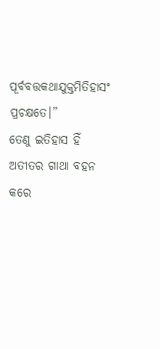ପୂର୍ବବତ୍ତକଥାଯୁକ୍ତମିତିହାସଂ ପ୍ରଚକ୍ଷତେ।”
ତେଣୁ ଇତିହାସ ହିଁ ଅତୀତର ଗାଥା ବହନ କରେ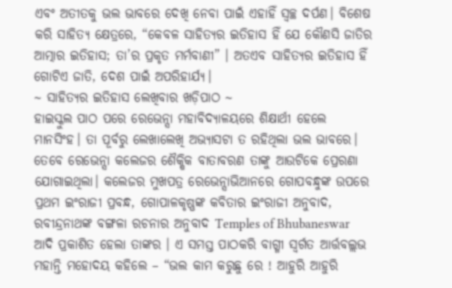ଏବଂ ଅତୀତକୁ ଭଲ ଭାବରେ ଦେଖି ନେବା ପାଇଁ ଏହାହିଁ ସ୍ଵଚ୍ଛ ଦର୍ପଣ। ବିଶେଷ କରି ସାହିତ୍ୟ କ୍ଷେତ୍ରରେ, “କେବଳ ସାହିତ୍ୟର ଇତିହାସ ହିଁ ଯେ କୌଣସି ଜାତିର ଆତ୍ମାର ଇତିହାସ; ତା’ର ପ୍ରକୃତ ମର୍ମବାଣୀ” । ଅତଏବ ସାହିତ୍ୟର ଇତିହାସ ହିଁ ଗୋଟିଏ ଜାତି, ଦେଶ ପାଇଁ ଅପରିହାର୍ଯ୍ୟ।
~ ସାହିତ୍ୟର ଇତିହାସ ଲେଖିବାର ଖଡ଼ିପାଠ ~
ହାଇସ୍କୁଲ ପାଠ ପରେ ରେଭେନ୍ସା ମହାବିଦ୍ୟାଳୟରେ ଶିକ୍ଷାର୍ଥୀ ହେଲେ ମାନସିଂହ। ତା ପୂର୍ବରୁ ଲେଖାଲେଖି ଅଭ୍ୟାସଟା ତ ରହିଥିଲା ଭଲ ଭାବରେ। ତେବେ ରେଭେନ୍ସା କଲେଜର ଶୈକ୍ଷିକ ବାତାବରଣ ତାଙ୍କୁ ଆଉଟିକେ ପ୍ରେରଣା ଯୋଗାଇଥିଲା। କଲେଜର ମୁଖପତ୍ର ରେଭେନ୍ସାଭିଆନରେ ଗୋପବନ୍ଧୁଙ୍କ ଉପରେ ପ୍ରଥମ ଇଂରାଜୀ ପ୍ରବନ୍ଧ, ଗୋପାଳକୃଷ୍ଣଙ୍କ କବିତାର ଇଂରାଜୀ ଅନୁବାଦ, ରବୀନ୍ଦ୍ରନାଥଙ୍କ ବଙ୍ଗଳା ରଚନାର ଅନୁବାଦ Temples of Bhubaneswar ଆଦି ପ୍ରକାଶିତ ହେଲା ତାଙ୍କର । ଏ ସମସ୍ତ ପାଠକରି ବାଗ୍ମୀ ସ୍ଵର୍ଗତ ଆର୍ତ୍ତବଲ୍ଲଭ ମହାନ୍ତି ମହୋଦୟ କହିଲେ – “ଭଲ କାମ କରୁଛୁ ରେ ! ଆହୁରି ଆହୁରି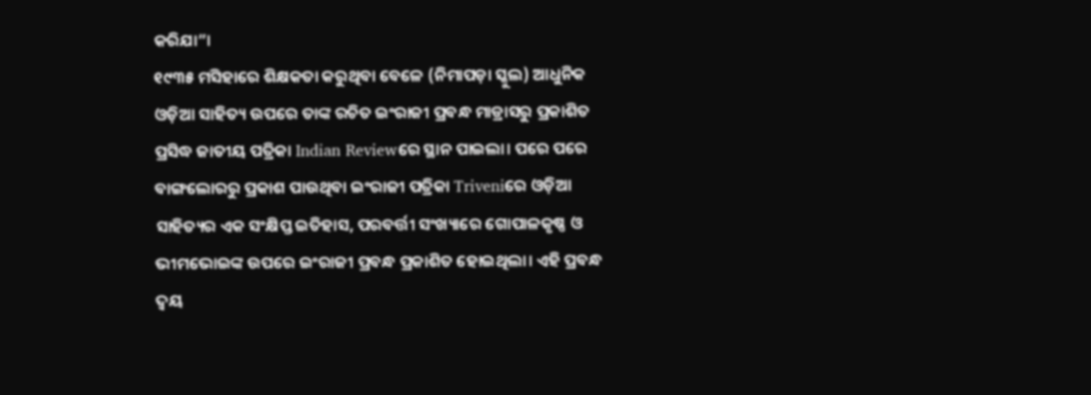କରିଯା”।
୧୯୩୫ ମସିହାରେ ଶିକ୍ଷକତା କରୁଥିବା ବେଳେ (ନିମାପଡ଼ା ସ୍କୁଲ) ଆଧୁନିକ ଓଡ଼ିଆ ସାହିତ୍ୟ ଉପରେ ତାଙ୍କ ରଚିତ ଇଂରାଜୀ ପ୍ରବନ୍ଧ ମାଡ୍ରାସରୁ ପ୍ରକାଶିତ ପ୍ରସିଦ୍ଧ ଜାତୀୟ ପତ୍ରିକା Indian Reviewରେ ସ୍ଥାନ ପାଇଲା। ପରେ ପରେ ବାଙ୍ଗଲୋରରୁ ପ୍ରକାଶ ପାଉଥିବା ଇଂରାଜୀ ପତ୍ରିକା Triveniରେ ଓଡ଼ିଆ ସାହିତ୍ୟର ଏକ ସଂକ୍ଷିପ୍ତ ଇତିହାସ, ପରବର୍ତ୍ତୀ ସଂଖ୍ୟାରେ ଗୋପାଳକୃଷ୍ଣ ଓ ଭୀମଭୋଇଙ୍କ ଉପରେ ଇଂରାଜୀ ପ୍ରବନ୍ଧ ପ୍ରକାଶିତ ହୋଇଥିଲା। ଏହି ପ୍ରବନ୍ଧ ଦ୍ବୟ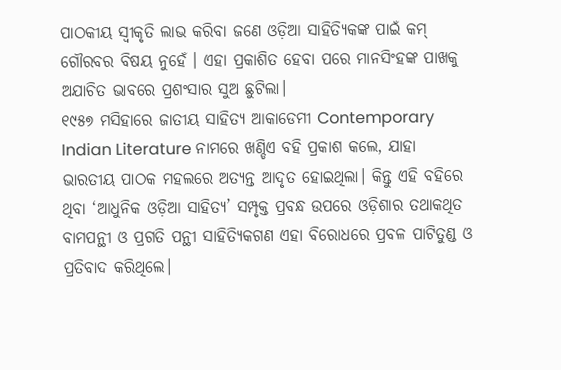ପାଠକୀୟ ସ୍ଵୀକୃତି ଲାଭ କରିବା ଜଣେ ଓଡ଼ିଆ ସାହିତ୍ୟିକଙ୍କ ପାଇଁ କମ୍ ଗୌରବର ବିଷୟ ନୁହେଁ । ଏହା ପ୍ରକାଶିତ ହେବା ପରେ ମାନସିଂହଙ୍କ ପାଖକୁ ଅଯାଚିତ ଭାବରେ ପ୍ରଶଂସାର ସୁଅ ଛୁଟିଲା।
୧୯୫୭ ମସିହାରେ ଜାତୀୟ ସାହିତ୍ୟ ଆକାଡେମୀ Contemporary Indian Literature ନାମରେ ଖଣ୍ଡିଏ ବହି ପ୍ରକାଶ କଲେ, ଯାହା ଭାରତୀୟ ପାଠକ ମହଲରେ ଅତ୍ୟନ୍ତ ଆଦୃତ ହୋଇଥିଲା। କିନ୍ତୁ ଏହି ବହିରେ ଥିବା ‘ଆଧୁନିକ ଓଡ଼ିଆ ସାହିତ୍ୟ’ ସମ୍ପୃକ୍ତ ପ୍ରବନ୍ଧ ଉପରେ ଓଡ଼ିଶାର ତଥାକଥିତ ବାମପନ୍ଥୀ ଓ ପ୍ରଗତି ପନ୍ଥୀ ସାହିତ୍ୟିକଗଣ ଏହା ବିରୋଧରେ ପ୍ରବଳ ପାଟିତୁଣ୍ଡ ଓ ପ୍ରତିବାଦ କରିଥିଲେ।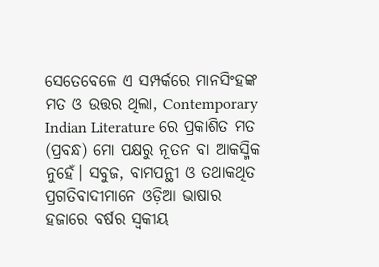ସେତେବେଳେ ଏ ସମ୍ପର୍କରେ ମାନସିଂହଙ୍କ ମତ ଓ ଉତ୍ତର ଥିଲା, Contemporary Indian Literature ରେ ପ୍ରକାଶିତ ମତ (ପ୍ରବନ୍ଧ) ମୋ ପକ୍ଷରୁ ନୂତନ ବା ଆକସ୍ମିକ ନୁହେଁ। ସବୁଜ, ବାମପନ୍ଥୀ ଓ ତଥାକଥିତ ପ୍ରଗତିବାଦୀମାନେ ଓଡ଼ିଆ ଭାଷାର ହଜାରେ ବର୍ଷର ସ୍ଵକୀୟ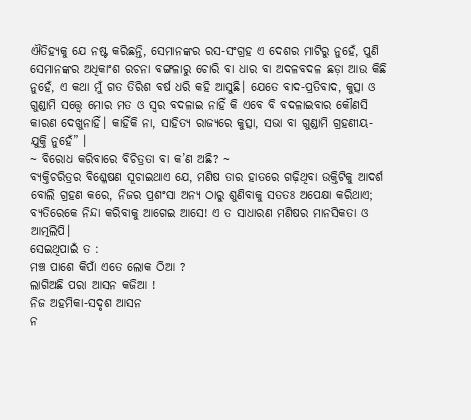ଐତିହ୍ୟକୁ ଯେ ନଷ୍ଟ କରିଛନ୍ତି, ସେମାନଙ୍କର ରସ-ସଂଗ୍ରହ ଏ ଦେଶର ମାଟିରୁ ନୁହେଁ, ପୁଣି ସେମାନଙ୍କର ଅଧିକାଂଶ ରଚନା ବଙ୍ଗଳାରୁ ଚୋରି ବା ଧାର ବା ଅଦଳବଦଳ ଛଡ଼ା ଆଉ କିଛି ନୁହେଁ, ଏ କଥା ମୁଁ ଗତ ତିରିଶ ବର୍ଷ ଧରି କହି ଆସୁଛି। ଯେତେ ବାଦ-ପ୍ରତିବାଦ, କୁତ୍ସା ଓ ଗୁଣ୍ଡାମି ସତ୍ତ୍ୱେ ମୋର ମତ ଓ ସ୍ଵର ବଦଳାଇ ନାହିଁ କି ଏବେ ବି ବଦଳାଇବାର କୌଣସି କାରଣ ଦେଖୁନାହିଁ। କାହିଁକି ନା, ସାହିତ୍ୟ ରାଜ୍ୟରେ କୁତ୍ସା, ସଭା ବା ଗୁଣ୍ଡାମି ଗ୍ରହଣୀୟ-ଯୁକ୍ତି ନୁହେଁ” ।
~ ବିରୋଧ କରିବାରେ ବିଚିତ୍ରତା ବା କ’ଣ ଅଛି? ~
ବ୍ୟକ୍ତିଚରିତ୍ରର ବିଶ୍ଳେଷଣ ସୂଚାଇଥାଏ ଯେ, ମଣିଷ ତାର ହାତରେ ଗଢ଼ିଥିବା ଉକ୍ତିଟିକୁ ଆଦର୍ଶ ବୋଲି ଗ୍ରହଣ କରେ, ନିଜର ପ୍ରଶଂସା ଅନ୍ୟ ଠାରୁ ଶୁଣିବାକୁ ସତତଃ ଅପେକ୍ଷା କରିଥାଏ; ବ୍ୟତିରେକେ ନିନ୍ଦା କରିବାକୁ ଆଗେଇ ଆସେ! ଏ ତ ସାଧାରଣ ମଣିଷର ମାନସିକତା ଓ ଆତ୍ମଲିପି।
ସେଇଥିପାଇଁ ତ :
ମଞ୍ଚ ପାଶେ କିପାଁ ଏତେ ଲୋକ ଠିଆ ?
ଲାଗିଅଛି ପରା ଆସନ କଜିଆ !
ନିଜ ଅହମିକା-ସଦୃଶ ଆସନ
ନ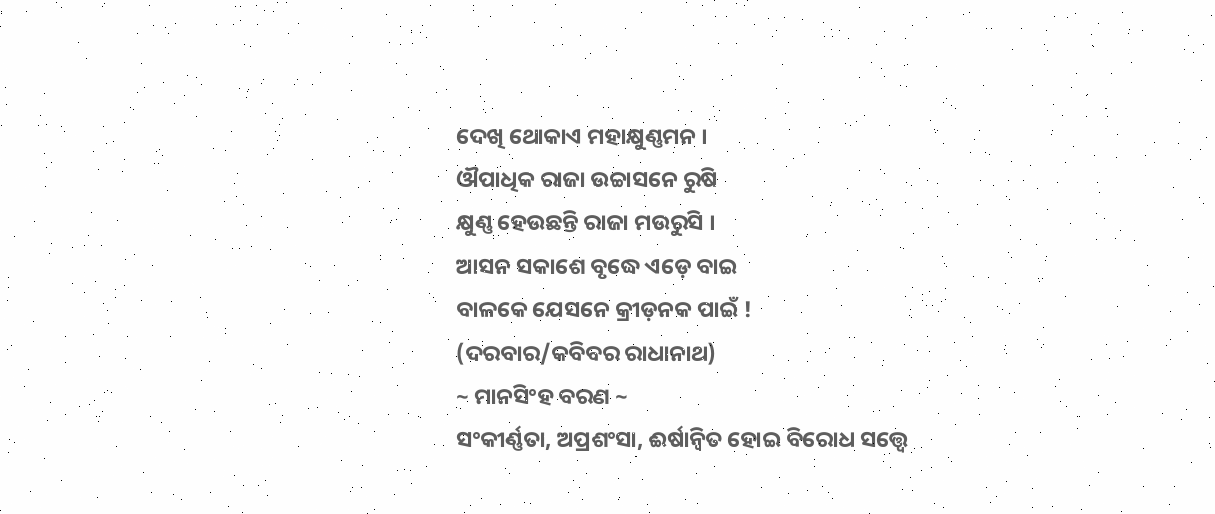ଦେଖି ଥୋକାଏ ମହାକ୍ଷୁଣ୍ଣମନ ।
ଔପାଧିକ ରାଜା ଉଚ୍ଚାସନେ ରୁଷି
କ୍ଷୁଣ୍ଣ ହେଉଛନ୍ତି ରାଜା ମଉରୁସି ।
ଆସନ ସକାଶେ ବୃଦ୍ଧେ ଏଡ଼େ ବାଇ
ବାଳକେ ଯେସନେ କ୍ରୀଡ଼ନକ ପାଇଁ !
(ଦରବାର/କବିବର ରାଧାନାଥ)
~ ମାନସିଂହ ବରଣ ~
ସଂକୀର୍ଣ୍ଣତା, ଅପ୍ରଶଂସା, ଈର୍ଷାନ୍ଵିତ ହୋଇ ବିରୋଧ ସତ୍ତ୍ଵେ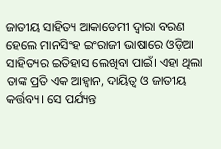ଜାତୀୟ ସାହିତ୍ୟ ଆକାଡେମୀ ଦ୍ଵାରା ବରଣ ହେଲେ ମାନସିଂହ ଇଂରାଜୀ ଭାଷାରେ ଓଡ଼ିଆ ସାହିତ୍ୟର ଇତିହାସ ଲେଖିବା ପାଇଁ। ଏହା ଥିଲା ତାଙ୍କ ପ୍ରତି ଏକ ଆହ୍ବାନ, ଦାୟିତ୍ଵ ଓ ଜାତୀୟ କର୍ତ୍ତବ୍ୟ। ସେ ପର୍ଯ୍ୟନ୍ତ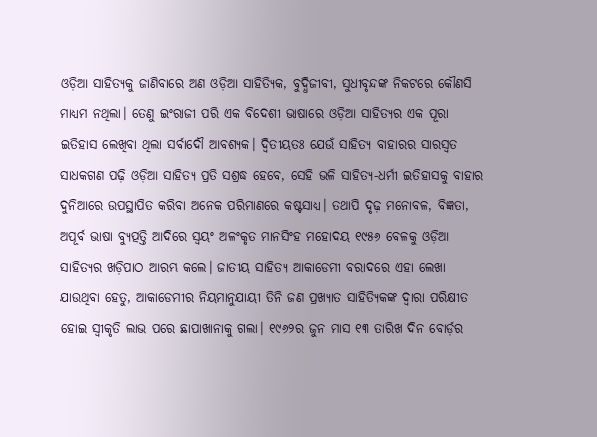ଓଡ଼ିଆ ସାହିତ୍ୟକୁ ଜାଣିବାରେ ଅଣ ଓଡ଼ିଆ ସାହିତ୍ୟିକ, ବୁଦ୍ଧିଜୀବୀ, ସୁଧୀବୃନ୍ଦଙ୍କ ନିକଟରେ କୌଣସି ମାଧ୍ୟମ ନଥିଲା। ତେଣୁ ଇଂରାଜୀ ପରି ଏକ ବିଦେଶୀ ଭାଷାରେ ଓଡ଼ିଆ ସାହିତ୍ୟର ଏକ ପୂରା ଇତିହାସ ଲେଖିବା ଥିଲା ସର୍ବାଦୌ ଆବଶ୍ୟକ। ଦ୍ବିତୀୟତଃ ଯେଉଁ ସାହିତ୍ୟ ବାହାରର ସାରସ୍ଵତ ସାଧକଗଣ ପଢ଼ି ଓଡ଼ିଆ ସାହିତ୍ୟ ପ୍ରତି ସଶ୍ରଦ୍ଧ ହେବେ, ସେହି ଭଳି ସାହିତ୍ୟ-ଧର୍ମୀ ଇତିହାସକୁ ବାହାର ଦୁନିଆରେ ଉପସ୍ଥାପିତ କରିବା ଅନେକ ପରିମାଣରେ କଷ୍ଟସାଧ୍ୟ। ତଥାପି ଦୃଢ଼ ମନୋବଳ, ବିଜ୍ଞତା, ଅପୂର୍ବ ଭାଷା ବ୍ୟୁତ୍ପତ୍ତି ଆଦିରେ ସ୍ଵୟଂ ଅଳଂକୃତ ମାନସିଂହ ମହୋଦୟ ୧୯୫୬ ବେଳକୁ ଓଡ଼ିଆ ସାହିତ୍ୟର ଖଡ଼ିପାଠ ଆରମ୍ଭ କଲେ। ଜାତୀୟ ସାହିତ୍ୟ ଆକାଡେମୀ ବରାଦରେ ଏହା ଲେଖା ଯାଉଥିବା ହେତୁ, ଆକାଡେମୀର ନିୟମାନୁଯାୟୀ ତିନି ଜଣ ପ୍ରଖ୍ୟାତ ସାହିତ୍ୟିକଙ୍କ ଦ୍ଵାରା ପରିକ୍ଷୀତ ହୋଇ ସ୍ଵୀକୃତି ଲାଭ ପରେ ଛାପାଖାନାକୁ ଗଲା। ୧୯୬୨ର ଜୁନ ମାସ ୧୩ ତାରିଖ ଦିନ ବୋର୍ଡ଼ର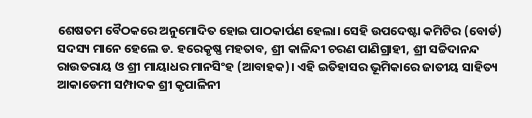ଶେଷତମ ବୈଠକରେ ଅନୁମୋଦିତ ହୋଇ ପାଠକାର୍ପଣ ହେଲା। ସେହି ଉପଦେଷ୍ଟା କମିଟିର (ବୋର୍ଡ) ସଦସ୍ୟ ମାନେ ହେଲେ ଡ. ହରେକୃଷ୍ଣ ମହତାବ, ଶ୍ରୀ କାଳିନ୍ଦୀ ଚରଣ ପାଣିଗ୍ରାହୀ, ଶ୍ରୀ ସଚ୍ଚିଦାନନ୍ଦ ରାଉତରାୟ ଓ ଶ୍ରୀ ମାୟାଧର ମାନସିଂହ (ଆବାହକ)। ଏହି ଇତିହାସର ଭୂମିକାରେ ଜାତୀୟ ସାହିତ୍ୟ ଆକାଡେମୀ ସମ୍ପାଦକ ଶ୍ରୀ କୃପାଳିନୀ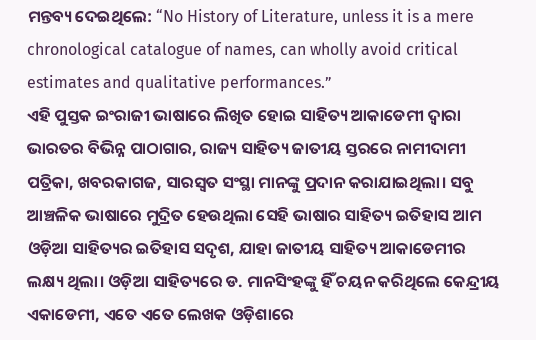ମନ୍ତବ୍ୟ ଦେଇଥିଲେ: “No History of Literature, unless it is a mere chronological catalogue of names, can wholly avoid critical estimates and qualitative performances.”
ଏହି ପୁସ୍ତକ ଇଂରାଜୀ ଭାଷାରେ ଲିଖିତ ହୋଇ ସାହିତ୍ୟ ଆକାଡେମୀ ଦ୍ଵାରା ଭାରତର ବିଭିନ୍ନ ପାଠାଗାର, ରାଜ୍ୟ ସାହିତ୍ୟ ଜାତୀୟ ସ୍ତରରେ ନାମୀଦାମୀ ପତ୍ରିକା, ଖବରକାଗଜ, ସାରସ୍ଵତ ସଂସ୍ଥା ମାନଙ୍କୁ ପ୍ରଦାନ କରାଯାଇଥିଲା। ସବୁ ଆଞ୍ଚଳିକ ଭାଷାରେ ମୁଦ୍ରିତ ହେଉଥିଲା ସେହି ଭାଷାର ସାହିତ୍ୟ ଇତିହାସ ଆମ ଓଡ଼ିଆ ସାହିତ୍ୟର ଇତିହାସ ସଦୃଶ, ଯାହା ଜାତୀୟ ସାହିତ୍ୟ ଆକାଡେମୀର ଲକ୍ଷ୍ୟ ଥିଲା। ଓଡ଼ିଆ ସାହିତ୍ୟରେ ଡ. ମାନସିଂହଙ୍କୁ ହିଁ ଚୟନ କରିଥିଲେ କେନ୍ଦ୍ରୀୟ ଏକାଡେମୀ, ଏତେ ଏତେ ଲେଖକ ଓଡ଼ିଶାରେ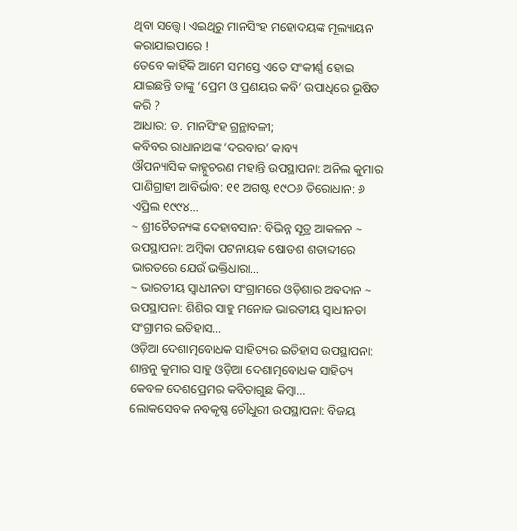ଥିବା ସତ୍ତ୍ୱେ। ଏଇଥିରୁ ମାନସିଂହ ମହୋଦୟଙ୍କ ମୂଲ୍ୟାୟନ କରାଯାଇପାରେ !
ତେବେ କାହିଁକି ଆମେ ସମସ୍ତେ ଏତେ ସଂକୀର୍ଣ୍ଣ ହୋଇ ଯାଇଛନ୍ତି ତାଙ୍କୁ ‘ପ୍ରେମ ଓ ପ୍ରଣୟର କବି’ ଉପାଧିରେ ଭୂଷିତ କରି ?
ଆଧାର: ଡ. ମାନସିଂହ ଗ୍ରନ୍ଥାବଳୀ;
କବିବର ରାଧାନାଥଙ୍କ ‘ଦରବାର’ କାବ୍ୟ
ଔପନ୍ୟାସିକ କାହ୍ନୁଚରଣ ମହାନ୍ତି ଉପସ୍ଥାପନା: ଅନିଲ କୁମାର ପାଣିଗ୍ରାହୀ ଆବିର୍ଭାବ: ୧୧ ଅଗଷ୍ଟ ୧୯ଠ୬ ତିରୋଧାନ: ୬ ଏପ୍ରିଲ ୧୯୯୪…
~ ଶ୍ରୀଚୈତନ୍ୟଙ୍କ ଦେହାବସାନ: ବିଭିନ୍ନ ସୂତ୍ର ଆକଳନ ~ ଉପସ୍ଥାପନା: ଅମ୍ବିକା ପଟନାୟକ ଷୋଡଶ ଶତାବ୍ଦୀରେ ଭାରତରେ ଯେଉଁ ଭକ୍ତିଧାରା…
~ ଭାରତୀୟ ସ୍ୱାଧୀନତା ସଂଗ୍ରାମରେ ଓଡ଼ିଶାର ଅଵଦାନ ~ ଉପସ୍ଥାପନା: ଶିଶିର ସାହୁ ମନୋଜ ଭାରତୀୟ ସ୍ଵାଧୀନତା ସଂଗ୍ରାମର ଇତିହାସ…
ଓଡ଼ିଆ ଦେଶାତ୍ମବୋଧକ ସାହିତ୍ୟର ଇତିହାସ ଉପସ୍ଥାପନା: ଶାନ୍ତନୁ କୁମାର ସାହୁ ଓଡ଼ିଆ ଦେଶାତ୍ମବୋଧକ ସାହିତ୍ୟ କେବଳ ଦେଶପ୍ରେମର କବିତାଗୁଛ କିମ୍ବା…
ଲୋକସେବକ ନବକୃଷ୍ଣ ଚୌଧୁରୀ ଉପସ୍ଥାପନା: ବିଜୟ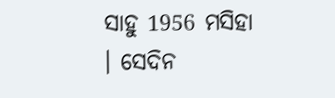ସାହୁ 1956 ମସିହା । ସେଦିନ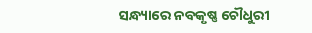ସନ୍ଧ୍ୟାରେ ନବକୃଷ୍ଣ ଚୌଧୁରୀ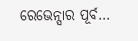ରେଭେନ୍ସାର ପୂର୍ବ…